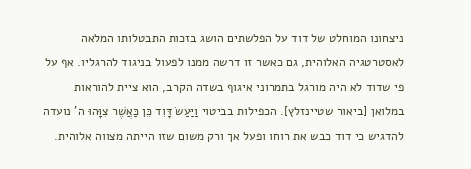ניצחונו המוחלט של דוד על הפלשתים הושג בזכות התבטלותו המלאה לאסטרטגיה האלוהית, גם כאשר זו דרשה ממנו לפעול בניגוד להרגליו. אף על פי שדוד לא היה מורגל בתמרוני איגוף בשדה הקרב, הוא ציית להוראות במלואן [ביאור שטיינזלץ]. הכפילות בביטוי וַיַּעַשׂ דָּוִד כֵּן כַּאֲשֶׁר צִוָּהוּ ה' נועדה להדגיש כי דוד כבש את רוחו ופעל אך ורק משום שזו הייתה מצווה אלוהית.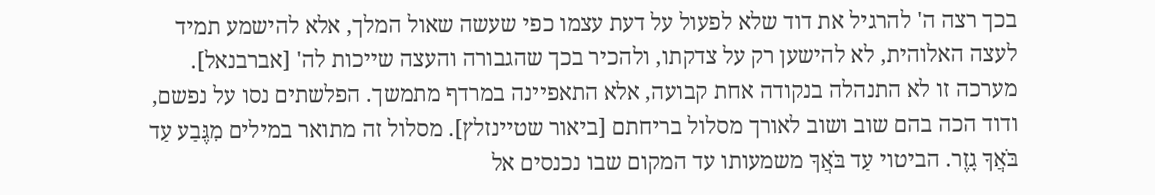בכך רצה ה' להרגיל את דוד שלא לפעול על דעת עצמו כפי שעשה שאול המלך, אלא להישמע תמיד לעצה האלוהית, לא להישען רק על צדקתו, ולהכיר בכך שהגבורה והעצה שייכות לה' [אברבנאל].
מערכה זו לא התנהלה בנקודה אחת קבועה, אלא התאפיינה במרדף מתמשך. הפלשתים נסו על נפשם, ודוד הכה בהם שוב ושוב לאורך מסלול בריחתם [ביאור שטיינזלץ]. מסלול זה מתואר במילים מִגֶּבַע עַד בֹּאֲךָ גָזֶר. הביטוי עַד בֹּאֲךָ משמעותו עד המקום שבו נכנסים אל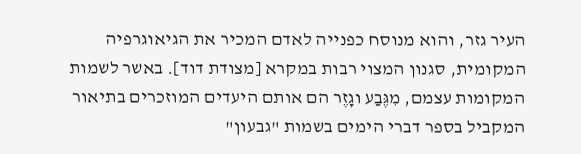העיר גזר, והוא מנוסח כפנייה לאדם המכיר את הגיאוגרפיה המקומית, סגנון המצוי רבות במקרא [מצודת דוד]. באשר לשמות המקומות עצמם, מִגֶּבַע וגָזֶר הם אותם היעדים המוזכרים בתיאור המקביל בספר דברי הימים בשמות "גבעון"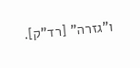ו"גזרה" [רד"ק].